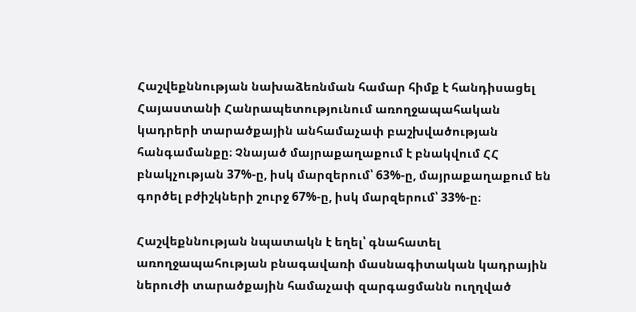Հաշվեքննության նախաձեռնման համար հիմք է հանդիսացել Հայաստանի Հանրապետությունում առողջապահական կադրերի տարածքային անհամաչափ բաշխվածության հանգամանքը։ Չնայած մայրաքաղաքում է բնակվում ՀՀ բնակչության 37%-ը, իսկ մարզերում՝ 63%-ը, մայրաքաղաքում են գործել բժիշկների շուրջ 67%-ը, իսկ մարզերում՝ 33%-ը։

Հաշվեքննության նպատակն է եղել՝ գնահատել առողջապահության բնագավառի մասնագիտական կադրային ներուժի տարածքային համաչափ զարգացմանն ուղղված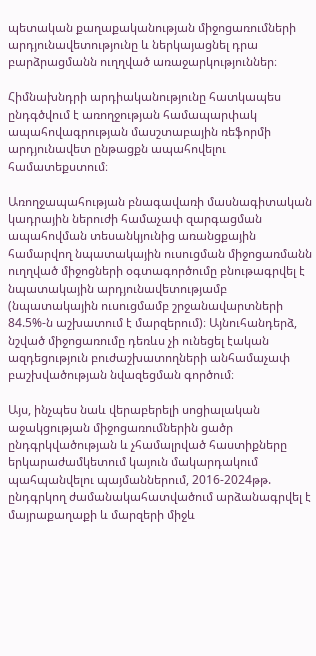պետական քաղաքականության միջոցառումների արդյունավետությունը և ներկայացնել դրա բարձրացմանն ուղղված առաջարկություններ։

Հիմնախնդրի արդիականությունը հատկապես ընդգծվում է առողջության համապարփակ ապահովագրության մասշտաբային ռեֆորմի արդյունավետ ընթացքն ապահովելու համատեքստում։

Առողջապահության բնագավառի մասնագիտական կադրային ներուժի համաչափ զարգացման ապահովման տեսանկյունից առանցքային համարվող նպատակային ուսուցման միջոցառմանն ուղղված միջոցների օգտագործումը բնութագրվել է նպատակային արդյունավետությամբ (նպատակային ուսուցմամբ շրջանավարտների 84.5%-ն աշխատում է մարզերում)։ Այնուհանդերձ, նշված միջոցառումը դեռևս չի ունեցել էական ազդեցություն բուժաշխատողների անհամաչափ բաշխվածության նվազեցման գործում։

Այս, ինչպես նաև վերաբերելի սոցիալական աջակցության միջոցառումներին ցածր ընդգրկվածության և չհամալրված հաստիքները երկարաժամկետում կայուն մակարդակում պահպանվելու պայմաններում, 2016-2024թթ. ընդգրկող ժամանակահատվածում արձանագրվել է մայրաքաղաքի և մարզերի միջև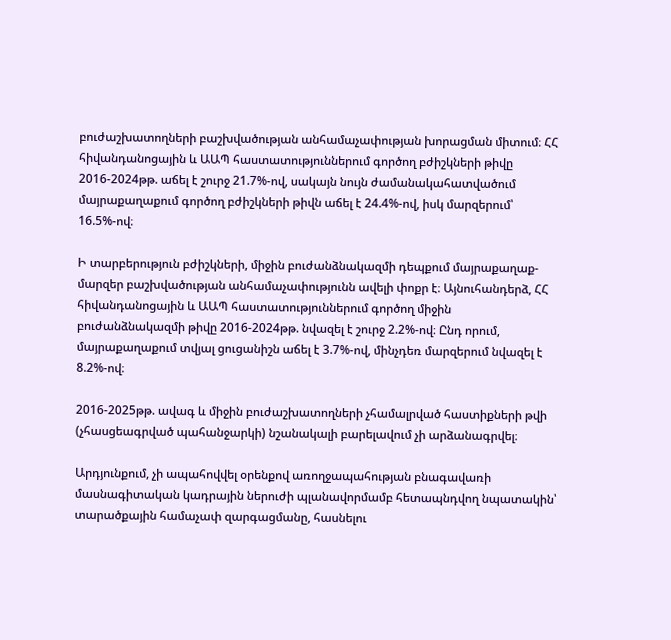բուժաշխատողների բաշխվածության անհամաչափության խորացման միտում։ ՀՀ հիվանդանոցային և ԱԱՊ հաստատություններում գործող բժիշկների թիվը 2016-2024թթ. աճել է շուրջ 21.7%-ով, սակայն նույն ժամանակահատվածում մայրաքաղաքում գործող բժիշկների թիվն աճել է 24.4%-ով, իսկ մարզերում՝ 16.5%-ով։

Ի տարբերություն բժիշկների, միջին բուժանձնակազմի դեպքում մայրաքաղաք-մարզեր բաշխվածության անհամաչափությունն ավելի փոքր է։ Այնուհանդերձ, ՀՀ հիվանդանոցային և ԱԱՊ հաստատություններում գործող միջին բուժանձնակազմի թիվը 2016-2024թթ. նվազել է շուրջ 2.2%-ով։ Ընդ որում, մայրաքաղաքում տվյալ ցուցանիշն աճել է 3.7%-ով, մինչդեռ մարզերում նվազել է 8.2%-ով։

2016-2025թթ. ավագ և միջին բուժաշխատողների չհամալրված հաստիքների թվի (չհասցեագրված պահանջարկի) նշանակալի բարելավում չի արձանագրվել։

Արդյունքում, չի ապահովվել օրենքով առողջապահության բնագավառի մասնագիտական կադրային ներուժի պլանավորմամբ հետապնդվող նպատակին՝ տարածքային համաչափ զարգացմանը, հասնելու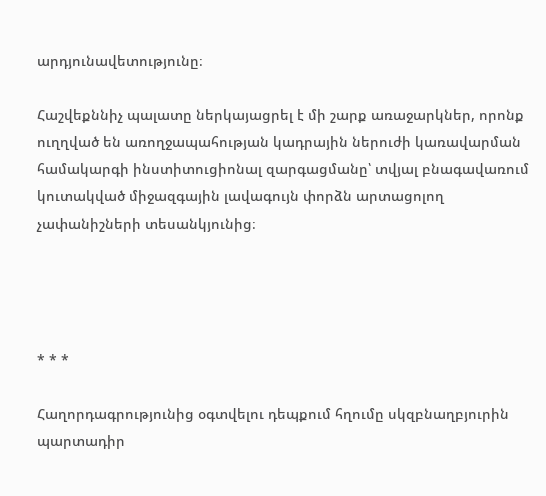արդյունավետությունը։

Հաշվեքննիչ պալատը ներկայացրել է մի շարք առաջարկներ, որոնք ուղղված են առողջապահության կադրային ներուժի կառավարման համակարգի ինստիտուցիոնալ զարգացմանը՝ տվյալ բնագավառում կուտակված միջազգային լավագույն փորձն արտացոլող չափանիշների տեսանկյունից։




* * *

Հաղորդագրությունից օգտվելու դեպքում հղումը սկզբնաղբյուրին պարտադիր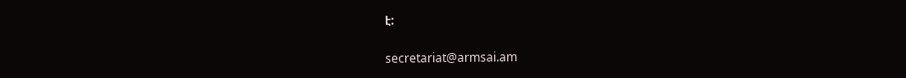է:

secretariat@armsai.am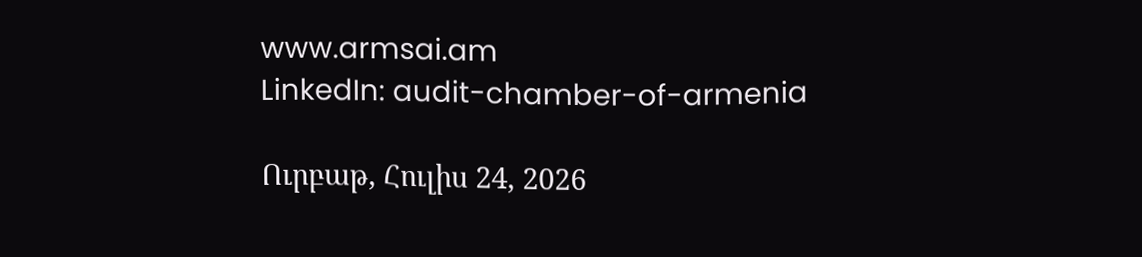www.armsai.am
LinkedIn: audit-chamber-of-armenia

Ուրբաթ, Հուլիս 24, 2026